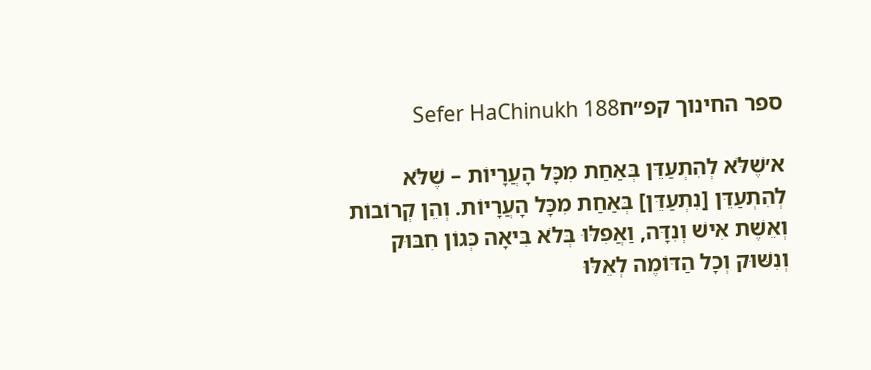ספר החינוך קפ״חSefer HaChinukh 188

א׳שֶׁלֹּא לְהִתְעַדֵּן בְּאַחַת מִכָּל הָעֲרָיוֹת – שֶׁלֹּא לְהִתְעַדֵּן [נִתְעַדֵּן] בְּאַחַת מִכָּל הָעֲרָיוֹת. וְהֵן קְרוֹבוֹת וְאֵשֶׁת אִישׁ וְנִדָּה, וַאֲפִלּוּ בְּלֹא בִּיאָה כְּגוֹן חִבּוּק וְנִשּׁוּק וְכָל הַדּוֹמֶה לְאֵלּוּ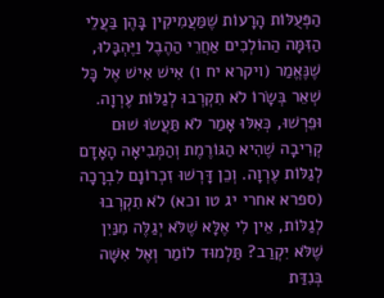הַפְּעֻלּוֹת הָרָעוֹת שֶׁמַּעֲמִיקִין בָּהֶן בַּעֲלֵי הַזִּמָּה הַהוֹלְכִים אַחֲרֵי הַהֶבֶל וַיֶּהְבָּלוּ, שֶׁנֶּאֱמַר (ויקרא יח ו) אִישׁ אִישׁ אֶל כָּל שְׁאֵר בְּשָׂרוֹ לֹא תִקְרְבוּ לְגַלּוֹת עֶרְוָה. וּפֵרְשׁוּ, כְּאִלּוּ אָמַר לֹא תַּעֲשׂוּ שׁוּם קְרִיבָה שֶׁהִיא הַגּוֹרֶמֶת וְהַמְּבִיאָה הָאָדָם לְגַלּוֹת עֶרְוָה. וְכֵן דָּרְשׁוּ זִכְרוֹנָם לִבְרָכָה (ספרא אחרי יג טו וכא) לֹא תִקְרְבוּ לְגַלּוֹת, אֵין לִי אֶלָּא שֶׁלֹּא יְגַלֶּה מִנַּיִן שֶׁלֹּא יִקְרַב? תַּלְמוּד לוֹמַר וְאֶל אִשָּׁה בְּנִדַּת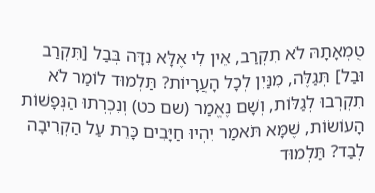טֻמְאָתָהּ לֹא תִקְרַב, אֵין לִי אֶלָּא נִדָּה בְּבַל [תִּקְרַב וּבַל] תְּגַלֶּה, מִנַּיִן לְכָל הָעֲרָיוֹת? תַּלְמוּד לוֹמַר לֹא תִקְרְבוּ לְגַלּוֹת, וְשָׁם נֶאֱמַר (שם כט) וְנִכְרְתוּ הַנְּפָשׁוֹת הָעוֹשׂוֹת, שֶׁמָּא תֹּאמַר יִהְיוּ חַיָּבִים כָּרֵת עַל הַקְרִיבָה לְבַד? תַּלְמוּד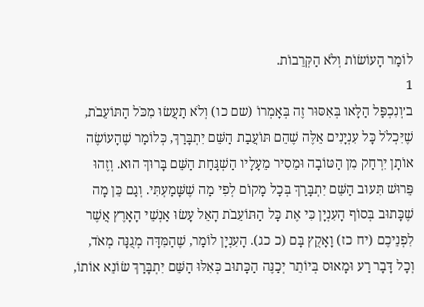לוֹמַר הָעוֹשׂוֹת וְלֹא הַקְּרֵבוֹת.
1
ב׳וְנִכְפַּל הַלָּאו בְּאִסּוּר זֶה בְּאָמְרוֹ (שם כו) וְלֹא תַעֲשׂוּ מִכֹּל הַתּוֹעֵבֹת, שֶׁיִּכְלֹל כָּל עִנְיָנִים אֵלֶּה שֶׁהֵם תּוֹעֲבַת הַשֵּׁם יִתְבָּרַךְ, כְּלוֹמַר שֶׁהָעוֹשֶׂה אוֹתָן יִרְחַק מִן הַטּוֹבָה וּמֵסִיר מֵעָלָיו הַשְׁגָּחַת הַשֵּׁם בָּרוּךְ הוּא. וְזֶהוּ פֵּרוּשׁ תִּעוּב הַשֵּׁם יִתְבָּרַךְ בְּכָל מָקוֹם לְפִי מַה שֶׁשָּׁמַעְתִּי. וְגַם כֵּן מָה שֶׁכָּתוּב בְּסוֹף הָעִנְיָן כִּי אֶת כָּל הַתּוֹעֵבֹת הָאֵל עָשׂוּ אַנְשֵׁי הָאָרֶץ אֲשֶׁר לִפְנֵיכֶם (יח כז) וָאָקֻץ בָּם (כ כג). הָעִנְיָן לוֹמַר, שֶׁהַמִּדָּה מְגֻנָּה מְאֹד, וְכָל דָּבָר רַע וּמָאוּס בְּיוֹתֵר יְכַנֶּה הַכָּתוּב כְּאִלּוּ הַשֵּׁם יִתְבָּרַךְ שׂוֹנֵא אוֹתוֹ,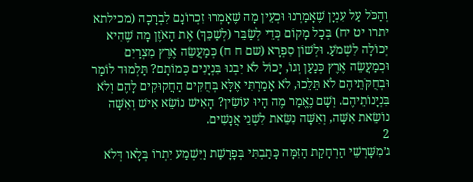וְהַכֹּל עַל עִנְיָן שֶׁאָמַרְנוּ וּכְעֵין מָה שֶׁאָמְרוּ זִכְרוֹנָם לִבְרָכָה (מכילתא יתרו יט יח) בְּכָל מָקוֹם כְּדֵי לְשַׂבֵּר (לְשַׁכֵּךְ) אֶת הָאֹזֶן מָה שֶׁהִיא יְכוֹלָה לִשְׁמֹעַ. וּלְשׁוֹן סִפְרָא (שם ח ח) כְּמַעֲשֵׂה אֶרֶץ מִצְרַיִם וּכְמַעֲשֵׂה אֶרֶץ כְּנַעַן וְגוֹ, יָכוֹל לֹא יִבְנוּ בִּנְיָנִים כְּמוֹתָם? תַּלְמוּד לוֹמַר וּבְחֻקֹּתֵיהֶם לֹא תֵּלֵכוּ, לֹא אָמַרְתִּי אֶלָּא בְּחֻקִּים הַחֲקוּקִים לָהֶם וְלֹא בִּנְיָנוֹתֵיהֶם. וְשָׁם נֶאֱמַר מֶה הָיוּ עוֹשִׂין? הָאִישׁ נוֹשֵׂא אִישׁ וְאִשָּׁה נוֹשֵׂאת אִשָּׁה, וְאִשָּׁה נִשֵּׂאת לִשְׁנֵי אֲנָשִׁים.
2
ג׳מִשָּׁרְשֵׁי הַרְחָקַת הַזִּמָּה כָּתַבְתִּי בְּפָרָשַׁת וַיִּשְׁמַע יִתְרוֹ בְּלָאו דְּלֹא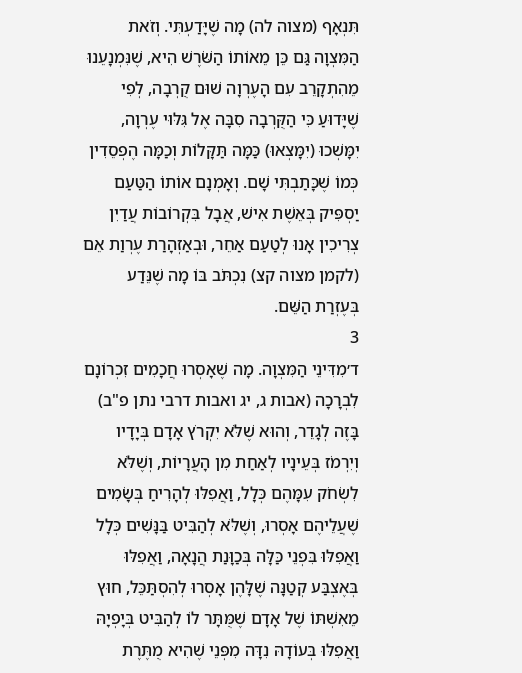תִּנְאָף (מצוה לה) מָה שֶׁיָּדַעְתִּי. וְזֹאת הַמִּצְוָה גַּם כֵּן מֵאוֹתוֹ הַשֹּׁרֶשׁ הִיא, שֶׁנִּמְנָעֵנוּ מֵהִתְקָרֵב עִם הָעֶרְוָה שׁוּם קֻרְבָה, לְפִי שֶׁיָּדוּעַ כִּי הַקֻּרְבָה סִבָּה אֶל גִּלּוּי עֶרְוָה, יִמָּשְׁכוּ (יִמָּצְאוּ) כַּמָּה תַּקָּלוֹת וְכַמָּה הֶפְסֵדִין כְּמוֹ שֶׁכָּתַבְתִּי שָׁם. וְאָמְנָם אוֹתוֹ הַטַּעַם יַסְפִּיק בְּאֵשֶׁת אִישׁ, אֲבָל בִּקְרוֹבוֹת עֲדַיִן צְרִיכִין אָנוּ לְטַעַם אַחֵר, וּבְאַזְהָרַת עֶרְוַת אֵם (לקמן מצוה קצ) נִכְתֹּב בּוֹ מָה שֶׁנֵּדַע בְּעֶזְרַת הַשֵּׁם.
3
ד׳מִדִּינֵי הַמִּצְוָה. מָה שֶׁאָסְרוּ חֲכָמִים זִכְרוֹנָם לִבְרָכָה (אבות ג, יג ואבות דרבי נתן פ"ב) בָּזֶה לְגָדֵר, וְהוּא שֶׁלֹּא יִקְרֹץ אָדָם בְּיָדָיו וְיִרְמֹז בְּעֵינָיו לְאַחַת מִן הָעֲרָיוֹת, וְשֶׁלֹּא לִשְׂחֹק עִמָּהֶם כְּלָל, וַאֲפִלּוּ לְהָרִיחַ בְּשָׂמִים שֶׁעֲלֵיהֶם אָסְרוּ, וְשֶׁלֹּא לְהַבִּיט בַּנָּשִׁים כְּלָל וַאֲפִלּוּ בִּפְנֵי כַּלָּה בְּכַוָּנַת הֲנָאָה, וַאֲפִלּוּ בְּאֶצְבַּע קְטַנָּה שֶׁלָּהֶן אָסְרוּ לְהִסְתַּכֵּל, חוּץ מֵאִשְׁתּוֹ שֶׁל אָדָם שֶׁמֻּתָּר לוֹ לְהַבִּיט בְּיָפְיָהּ וַאֲפִלּוּ בְּעוֹדָהּ נִדָּה מִפְּנֵי שֶׁהִיא מֻתֶּרֶת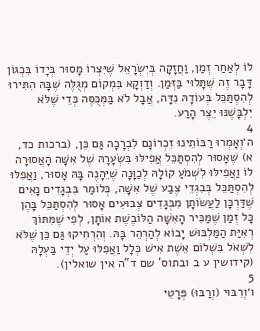לוֹ לְאַחַר זְמַן, וַחֲזָקָה בְּיִשְׂרָאֵל שֶׁיִּצְרוֹ מָסוּר בְּיָדוֹ בִּכְגוֹן דָּבָר זֶה שֶׁתָּלוּי בַּזְּמַן. וְדַוְקָא בִּמְקוֹם מְגֻלֶּה שֶׁבָּהּ הִתִּירוּ לְהִסְתַּכֵּל בְּעוֹדָהּ נִדָּה, אֲבָל לֹא בַּמְּכֻסֶּה כְּדֵי שֶׁלֹּא יִלְבָּשֶׁנּוּ יֵצֶר הָרַע.
4
ה׳וְאָמְרוּ רַבּוֹתֵינוּ זִכְרוֹנָם לִבְרָכָה גַּם כֵּן, (ברכות כד, א) שֶׁאָסוּר לְהִסְתַּכֵּל אֲפִילּוּ בִּשְׂעָרָהּ שֶׁל אִשָּׁה הָאֲסוּרָה לוֹ וַאֲפִילּוּ לִשְׁמֹעַ קוֹלָהּ לְכַוָּנָה שֶׁיֵּהָנֶה בָּהּ אָסוּר, וַאֲפִלּוּ לְהִסְתַּכֵּל בְּבִגְדֵי צֶבַע שֶׁל אִשָּׁה, כְּלוֹמַר בִּבְגָדִים נָאִים שֶׁדַּרְכָּן לַעֲשׂוֹתָן מִבְּגָדִים צְבוּעִים אָסוּר לְהִסְתַּכֵּל בָּהֶן כָּל זְמַן שֶׁמַּכִּיר הָאִשָּׁה הַלּוֹבֶשֶׁת אוֹתָן, לְפִי שֶׁמִּתּוֹךְ רְאִיַּת הַמַּלְבּוּשׁ יָבוֹא לְהַרְהֵר בָּהּ. וְהִרְחִיקוּ גַּם כֵּן שֶׁלֹּא לִשְׁאֹל בִּשְׁלוֹם אֵשֶׁת אִישׁ כְּלָל וַאֲפִלּוּ עַל יְדֵי בַּעְלָהּ (קידושין ע ב ובתוס' שם ד"ה אין שואלין).
5
ו׳וְרִבּוּי (וְרַבּוּ) פְּרָטֵי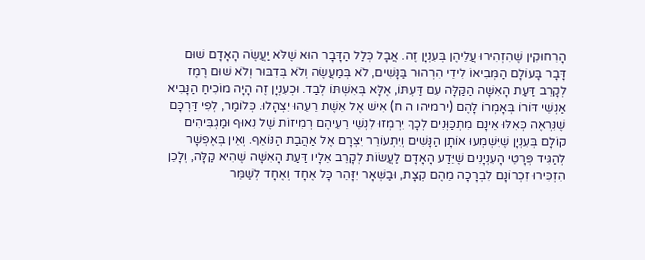הָרִחוּקִין שֶׁהִזְהִירוּ עֲלֵיהֶן בְּעִנְיָן זֶה. אֲבָל כְּלַל הַדָּבָר הוּא שֶׁלֹּא יַעֲשֶׂה הָאָדָם שׁוּם דָּבָר בָּעוֹלָם הַמְּבִיאוֹ לִידֵי הִרְהוּר בַּנָּשִׁים, לֹא בְּמַעֲשֶׂה וְלֹא בְּדִבּוּר וְלֹא שׁוּם רֶמֶז לְקָרֵב דַּעַת הָאִשָּׁה הַקַּלָּה עִם דַּעְתּוֹ, אֶלָּא בְּאִשְׁתּוֹ לְבַד. וּכְעִנְיָן זֶה הָיָה מוֹכִיחַ הַנָּבִיא אַנְשֵׁי דּוֹרוֹ בְּאָמְרוֹ לָהֶם (ירמיהו ה ח) אִישׁ אֶל אֵשֶׁת רֵעֵהוּ יִצְהָלוּ. כְּלוֹמַר, לְפִי דַּרְכָּם שֶׁנִּרְאֶה כְּאִלּוּ אֵינָם מִתְכַּוְּנִים לְכָךְ יִרְמְזוּ לִנְשֵׁי רֵעֵיהֶם רְמִיזוֹת שֶׁל נִאוּף וּמַגְבִּיהִים קוֹלָם בְּעִנְיָן שֶׁיִּשְׁמְעוּ אוֹתָן הַנָּשִׁים וְיִתְעוֹרֵר יִצְרָם אֶל אַהֲבַת הַנּוֹאֵף. וְאֵין בְּאֶפְשָׁר לְהַגִּיד פְּרָטֵי הָעִנְיָנִים שֶׁיֵּדַע הָאָדָם לַעֲשׂוֹת לְקָרֵב אֵלָיו דַּעַת הָאִשָּׁה שֶׁהִיא קַלָּה, וְלָכֵן הִזְכִּירוּ זִכְרוֹנָם לִבְרָכָה מֵהֶם קְצָת, וּבַשְּׁאָר יִזָּהֵר כָּל אֶחָד וְאֶחָד לְשַׁמֵּר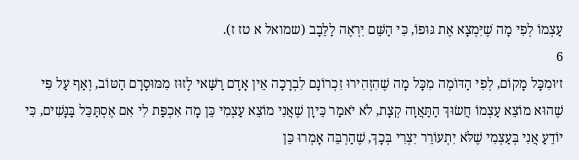עַצְמוֹ לְפִי מָה שֶׁיִּמְצָא אֶת גּוּפוֹ, כִּי הַשֵּׁם יִרְאֶה לַלֵּבָב (שמואל א טז ז).
6
ז׳וּמִכָּל מָקוֹם, לְפִי הַדּוֹמֶה מִכָּל מָה שֶׁהִזְהִירוּ זִכְרוֹנָם לִבְרָכָה אֵין אָדָם רַשַּׁאי לָזוּז מִמּוּסָרָם הַטּוֹב, וְאַף עַל פִּי שֶׁהוּא מוֹצֵא עַצְמוֹ חֲשׂוּךְ הַתַּאֲוָה קְצָת, לֹא יֹאמַר כֵּיוָן שֶׁאֲנִי מוֹצֵא עַצְמִי כֵּן מָה אִכְפַּת לִי אִם אֶסְתַּכֵּל בַּנָּשִׁים, כִּי יוֹדֵעַ אֲנִי בְּעַצְמִי שֶׁלֹּא יִתְעוֹרֵר יִצְרִי בְּכָךְ, שֶׁהַרְבֵּה אָמְרוּ כֵּן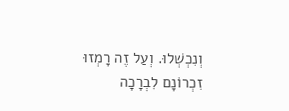וְנִכְשְׁלוּ. וְעַל זֶה רָמְזוּ זִכְרוֹנָם לִבְרָכָה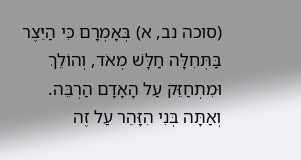(סוכה נב, א) בְּאָמְרָם כִּי הַיֵּצֶר בַּתְּחִלָּה חַלָּשׁ מְאֹד, וְהוֹלֵךְ וּמִתְחַזֵּק עַל הָאָדָם הַרְבֵּה. וְאַתָּה בְּנִי הִזָּהֵר עַל זֶה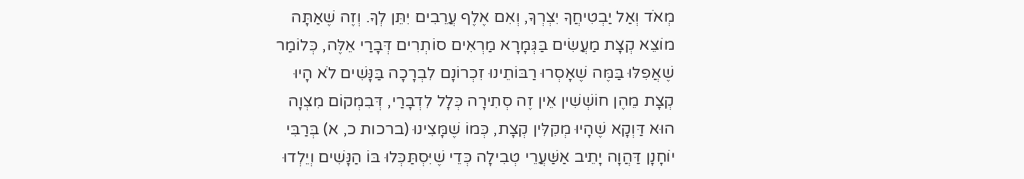מְאֹד וְאַל יַבְטִיחֲךָ יִצְרְךָ, וְאִם אֶלֶף עֲרֵבִים יִתֵּן לְךָ. וְזֶה שֶׁאַתָּה מוֹצֵא קְצָת מַעֲשִׂים בַּגְּמָרָא מַרְאִים סוֹתְרִים דְּבָרַי אֵלֶּה, כְּלוֹמַר שֶׁאֲפִלּוּ בַּמֶּה שֶׁאָסְרוּ רַבּוֹתֵינוּ זִכְרוֹנָם לִבְרָכָה בַּנָּשִׁים לֹא הָיוּ קְצָת מֵהֶן חוֹשְׁשִׁין אֵין זֶה סְתִירָה כְּלָל לִדְבָרַי, דְּבִמְקוֹם מִצְוָה הוּא דַּוְקָא שֶׁהָיוּ מְקִלִּין קְצָת, כְּמוֹ שֶׁמָּצִינוּ (ברכות כ, א) בְּרַבִּי יוֹחָנָן דַּהֲוָה יָתֵיב אַשַּׁעֲרֵי טְבִילָה כְּדֵי שֶׁיִּסְתַּכְּלוּ בּוֹ הַנָּשִׁים וְיֵלְדוּ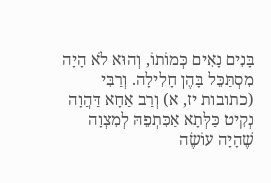בָּנִים נָאִים כְּמוֹתוֹ, וְהוּא לֹא הָיָה מִסְתַּכֵּל בָּהֶן חָלִילָה. וְרַבִּי (כתובות יז, א) וְרַב אַחָא דַּהֲוָה נְקִיט כַּלְּתָא אַכִּתְפֵהּ לְמִצְוָה שֶׁהָיָה עוֹשֶׂה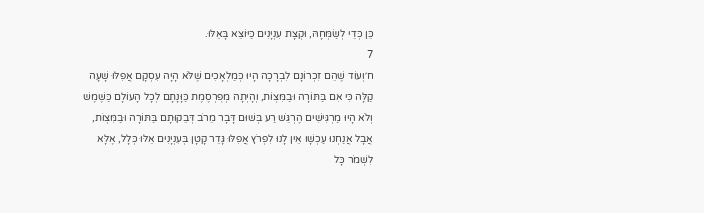כֵּן כְּדֵי לְשַׂמְּחָהּ, וּקְצָת עִנְיָנִים כַּיּוֹצֵא בָּאֵלּוּ.
7
ח׳וְעוֹד שֶׁהֵם זִכְרוֹנָם לִבְרָכָה הָיוּ כְּמַלְאָכִים שֶׁלֹּא הָיָה עִסְקָם אֲפִלּוּ שָׁעָה קַלָּה כִּי אִם בַּתּוֹרָה וּבַמִּצְוֹת, וְהָיְתָה מְפֻרְסֶמֶת כַּוָּנָתָם לְכָל הָעוֹלָם כַּשֶּׁמֶשׁ וְלֹא הָיוּ מַרְגִּישִׁים הֶרְגֵּשׁ רַע בְּשׁוּם דָּבָר מֵרֹב דְּבֵקוּתָם בַּתּוֹרָה וּבַמִּצְוֹת, אֲבָל אֲנַחְנוּ עַכְשָׁו אֵין לָנוּ לִפְרֹץ אֲפִלּוּ גָּדֵר קָטָן בְּעִנְיָנִים אֵלּוּ כְּלָל, אֶלָּא לִשְׁמֹר כָּל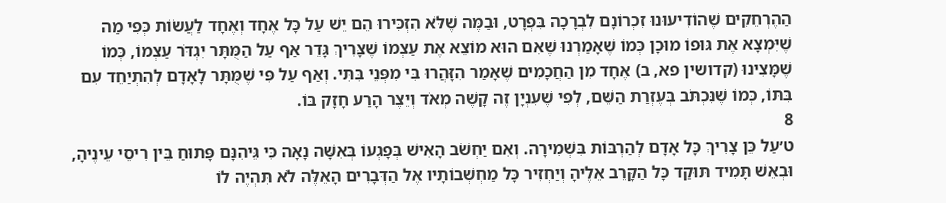הַהֶרְחֵקִים שֶׁהוֹדִיעוּנוּ זִכְרוֹנָם לִבְרָכָה בִּפְרָט, וּבַמֶּה שֶׁלֹּא הִזְכִּירוּ הֵם יֵשׁ עַל כָּל אֶחָד וְאֶחָד לַעֲשׂוֹת כְּפִי מַה שֶׁיִּמְצָא אֶת גּוּפוֹ מוּכָן כְּמוֹ שֶׁאָמַרְנוּ שֶׁאִם הוּא מוֹצֵא אֶת עַצְמוֹ שֶׁצָּרִיךְ גָּדֵר אַף עַל הַמֻּתָּר יִגְדֹּר עַצְמוֹ, כְּמוֹ שֶׁמָּצִינוּ (קדושין פא, ב) אֶחָד מִן הַחֲכָמִים שֶׁאָמַר הִזָּהֲרוּ בִּי מִפְּנֵי בִּתִּי. וְאַף עַל פִּי שֶׁמֻּתָּר לָאָדָם לְהִתְיַחֵד עִם בִּתּוֹ, כְּמוֹ שֶׁנִּכְתֹּב בְּעֶזְרַת הַשֵּׁם, לְפִי שֶׁעִנְיָן זֶה קָשֶׁה מְאֹד וְיֵצֶר הָרַע חָזָק בּוֹ.
8
ט׳עַל כֵּן צָרִיךְ כָּל אָדָם לְהַרְבּוֹת בִּשְׁמִירָה. וְאִם יַחְשֹׁב הָאִישׁ בְּפָגְעוֹ בְּאִשָּׁה נָאָה כִּי גֵּיהִנָּם פָּתוּחַ בֵּין רִיסֵי עֵינֶיהָ, וּבְאֵשׁ תָּמִיד תּוּקַד כָּל הַקָּרֵב אֵלֶיהָ וְיַחְזִיר כָּל מַחְשְׁבוֹתָיו אֶל הַדְּבָרִים הָאֵלֶּה לֹא תִּהְיֶה לוֹ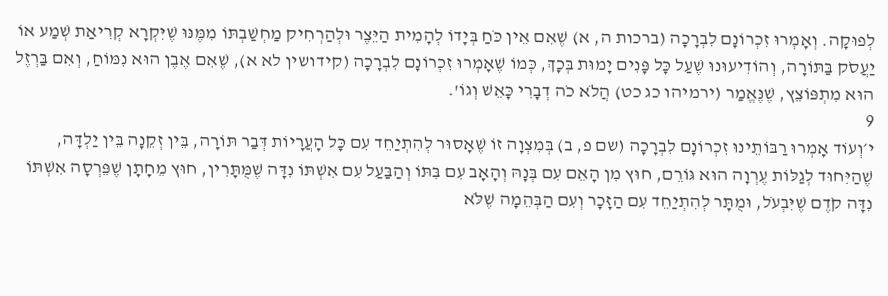לְפוּקָה. וְאָמְרוּ זִכְרוֹנָם לִבְרָכָה (ברכות ה, א) שֶׁאִם אֵין כֹּחַ בְּיָדוֹ לְהָמִית הַיֵּצֶר וּלְהַרְחִיק מַחְשַׁבְתּוֹ מִמֶּנּוּ שֶׁיִּקְרָא קְרִיאַת שְׁמַע אוֹ יַעֲסֹק בַּתּוֹרָה, וְהוֹדִיעוּנוּ שֶׁעַל כָּל פָּנִים יָמוּת בְּכָךְ, כְּמוֹ שֶׁאָמְרוּ זִכְרוֹנָם לִבְרָכָה (קידושין לא א), שֶׁאִם אֶבֶן הוּא נִמּוֹחַ, וְאִם בַּרְזֶל הוּא מִתְפּוֹצֵץ, שֶׁנֶּאֱמַר (ירמיהו כג כט) הֲלֹא כֹה דְבָרִי כָּאֵשׁ וְגוֹ'.
9
י׳וְעוֹד אָמְרוּ רַבּוֹתֵינוּ זִכְרוֹנָם לִבְרָכָה (שם פ, ב) בְּמִצְוָה זוֹ שֶׁאָסוּר לְהִתְיַחֵד עִם כָּל הָעֲרָיוֹת דְּבַר תּוֹרָה, בֵּין זְקֵנָה בֵּין יַלְדָּה, שֶׁהַיִּחוּד לְגַלּוֹת עֶרְוָה הוּא גּוֹרֵם, חוּץ מִן הָאֵם עִם בְּנָהּ וְהָאָב עִם בִּתּוֹ וְהַבַּעַל עִם אִשְׁתּוֹ נִדָּה שֶׁמֻּתָּרִין, חוּץ מֵחָתָן שֶׁפֵּרְסָה אִשְׁתּוֹ נִדָּה קֹדֶם שֶׁיִּבְעֹל, וּמֻתָּר לְהִתְיַחֵד עִם הַזָּכָר וְעִם הַבְּהֵמָה שֶׁלֹּא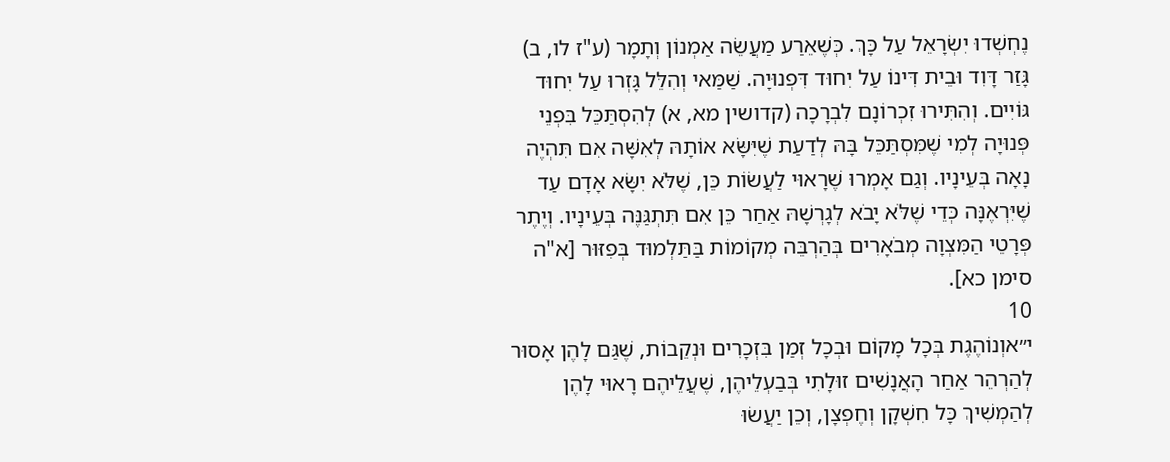נֶחְשְׁדוּ יִשְׂרָאֵל עַל כָּךְ. כְּשֶׁאֵרַע מַעֲשֵׂה אַמְנוֹן וְתָמָר (ע"ז לו, ב) גָּזַר דָּוִד וּבֵית דִּינוֹ עַל יִחוּד דִּפְנוּיָה. שַׁמַּאי וְהִלֵּל גָּזְרוּ עַל יִחוּד גּוֹיִים. וְהִתִּירוּ זִכְרוֹנָם לִבְרָכָה (קדושין מא, א) לְהִסְתַּכֵּל בִּפְנֵי פְּנוּיָה לְמִי שֶׁמִּסְתַּכֵּל בָּהּ לְדַעַת שֶׁיִּשָּׂא אוֹתָהּ לְאִשָּׁה אִם תִּהְיֶה נָאָה בְּעֵינָיו. וְגַם אָמְרוּ שֶׁרָאוּי לַעֲשׂוֹת כֵּן, שֶׁלֹּא יִשָּׂא אָדָם עַד שֶׁיִּרְאֶנָּה כְּדֵי שֶׁלֹּא יָבֹא לְגָרְשָׁהּ אַחַר כֵּן אִם תִּתְגַּנֶּה בְּעֵינָיו. וְיֶתֶר פְּרָטֵי הַמִּצְוָה מְבֹאָרִים בְּהַרְבֵּה מְקוֹמוֹת בַּתַּלְמוּד בְּפִזּוּר [א"ה סימן כא].
10
י״אוְנוֹהֶגֶת בְּכָל מָקוֹם וּבְכָל זְמַן בִּזְכָרִים וּנְקֵבוֹת, שֶׁגַּם לָהֶן אָסוּר לְהַרְהֵר אַחַר הָאֲנָשִׁים זוּלָתִי בְּבַעְלֵיהֶן, שֶׁעֲלֵיהֶם רָאוּי לָהֶן לְהַמְשִׁיךְ כָּל חִשְׁקָן וְחֶפְצָן, וְכֵן יַעֲשׂוּ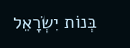בְּנוֹת יִשְׂרָאֵל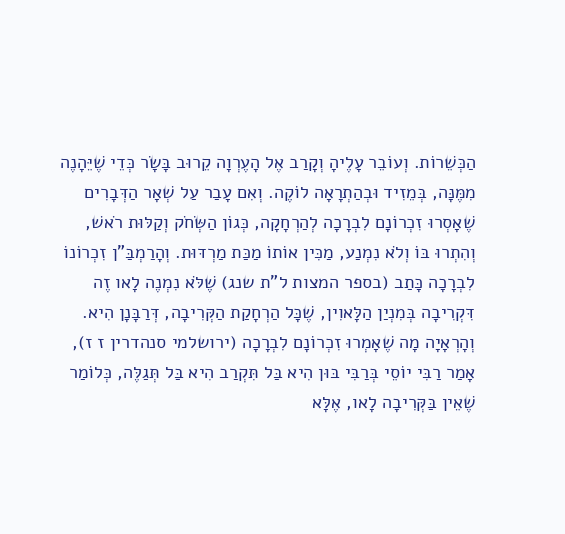הַכְּשֵׁרוֹת. וְעוֹבֵר עָלֶיהָ וְקָרַב אֶל הָעֶרְוָה קֵרוּב בָּשָׂר כְּדֵי שֶׁיֵּהָנֶה מִמֶּנָּה, בְּמֵזִיד וּבְהַתְרָאָה לוֹקֶה. וְאִם עָבַר עַל שְׁאָר הַדְּבָרִים שֶׁאָסְרוּ זִכְרוֹנָם לִבְרָכָה לְהַרְחָקָה, כְּגוֹן הַשְּׂחֹק וְקַלּוּת רֹאשׁ, וְהִתְרוּ בּוֹ וְלֹא נִמְנַע, מַכִּין אוֹתוֹ מַכַּת מַרְדּוּת. וְהָרַמְבַּ"ן זִכְרוֹנוֹ לִבְרָכָה כָּתַב (בספר המצות ל"ת שנג) שֶׁלֹּא נִמְנֶה לָאו זֶה דִּקְרִיבָה בְּמִנְיַן הַלָּאוִין, שֶׁכָּל הַרְחָקַת הַקְּרִיבָה, דְּרַבָּנָן הִיא. וְהָרְאָיָה מָה שֶׁאָמְרוּ זִכְרוֹנָם לִבְרָכָה (ירושלמי סנהדרין ז ז), אָמַר רַבִּי יוֹסֵי בְּרַבִּי בּוּן הִיא בַּל תִּקְרַב הִיא בַּל תְּגַלֶּה, כְּלוֹמַר שֶׁאֵין בַּקְּרִיבָה לָאו, אֶלָּא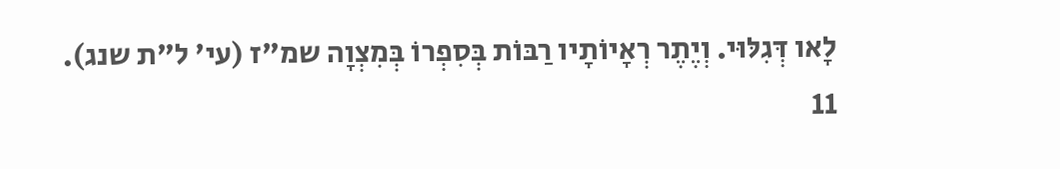לָאו דְּגִלּוּי. וְיֶתֶר רְאָיוֹתָיו רַבּוֹת בְּסִפְרוֹ בְּמִצְוָה שמ"ז (עי' ל"ת שנג).
11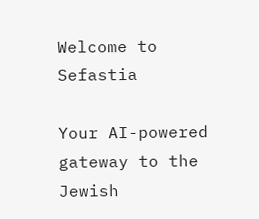Welcome to Sefastia

Your AI-powered gateway to the Jewish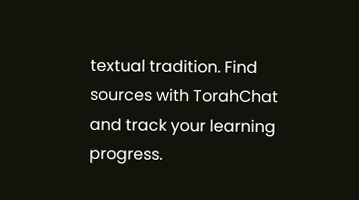textual tradition. Find sources with TorahChat and track your learning progress.